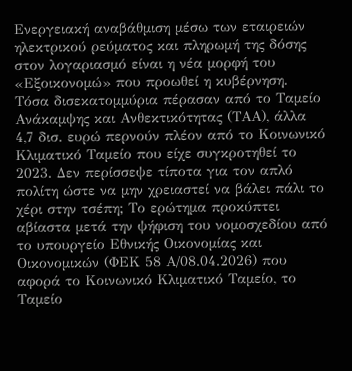Ενεργειακή αναβάθμιση μέσω των εταιρειών ηλεκτρικού ρεύματος και πληρωμή της δόσης στον λογαριασμό είναι η νέα μορφή του «Εξοικονομώ» που προωθεί η κυβέρνηση.
Τόσα δισεκατομμύρια πέρασαν από το Ταμείο Ανάκαμψης και Ανθεκτικότητας (ΤΑΑ), άλλα 4,7 δισ. ευρώ περνούν πλέον από το Κοινωνικό Κλιματικό Ταμείο που είχε συγκροτηθεί το 2023. Δεν περίσσεψε τίποτα για τον απλό πολίτη ώστε να μην χρειαστεί να βάλει πάλι το χέρι στην τσέπη; Το ερώτημα προκύπτει αβίαστα μετά την ψήφιση του νομοσχεδίου από το υπουργείο Εθνικής Οικονομίας και Οικονομικών (ΦΕΚ 58 Α/08.04.2026) που αφορά το Κοινωνικό Κλιματικό Ταμείο, το Ταμείο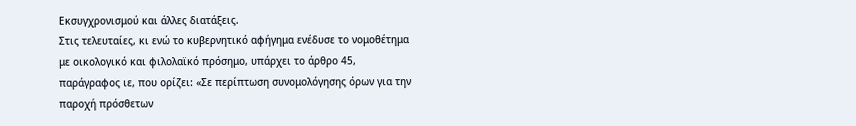Εκσυγχρονισμού και άλλες διατάξεις.
Στις τελευταίες, κι ενώ το κυβερνητικό αφήγημα ενέδυσε το νομοθέτημα με οικολογικό και φιλολαϊκό πρόσημο, υπάρχει το άρθρο 45, παράγραφος ιε, που ορίζει: «Σε περίπτωση συνομολόγησης όρων για την παροχή πρόσθετων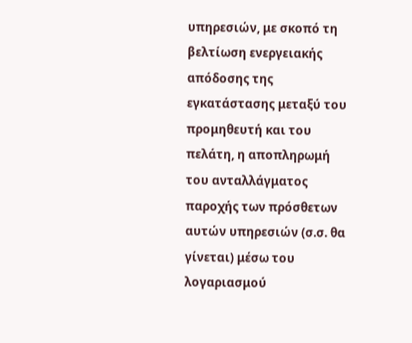υπηρεσιών, με σκοπό τη βελτίωση ενεργειακής απόδοσης της εγκατάστασης μεταξύ του προμηθευτή και του πελάτη, η αποπληρωμή του ανταλλάγματος παροχής των πρόσθετων αυτών υπηρεσιών (σ.σ. θα γίνεται) μέσω του λογαριασμού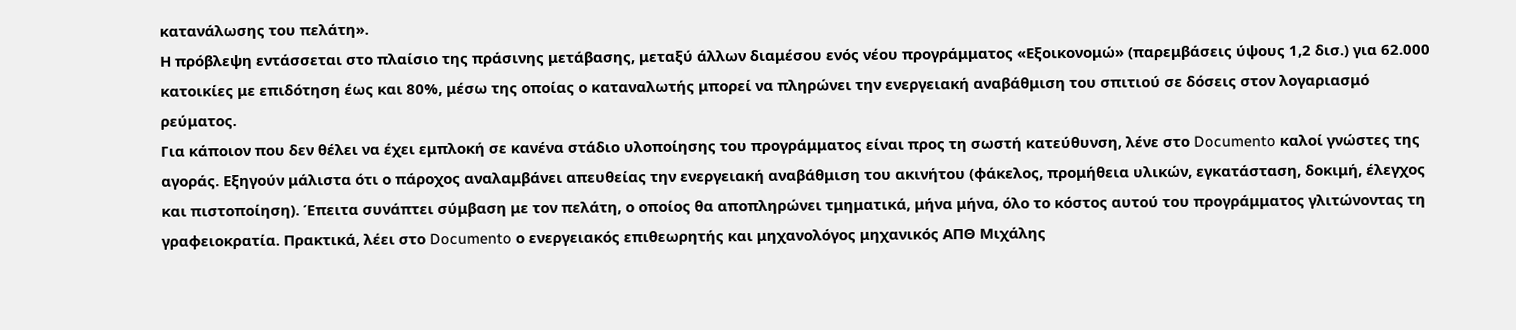κατανάλωσης του πελάτη».
Η πρόβλεψη εντάσσεται στο πλαίσιο της πράσινης μετάβασης, μεταξύ άλλων διαμέσου ενός νέου προγράμματος «Εξοικονομώ» (παρεμβάσεις ύψους 1,2 δισ.) για 62.000 κατοικίες με επιδότηση έως και 80%, μέσω της οποίας ο καταναλωτής μπορεί να πληρώνει την ενεργειακή αναβάθμιση του σπιτιού σε δόσεις στον λογαριασμό ρεύματος.
Για κάποιον που δεν θέλει να έχει εμπλοκή σε κανένα στάδιο υλοποίησης του προγράμματος είναι προς τη σωστή κατεύθυνση, λένε στο Documento καλοί γνώστες της αγοράς. Εξηγούν μάλιστα ότι ο πάροχος αναλαμβάνει απευθείας την ενεργειακή αναβάθμιση του ακινήτου (φάκελος, προμήθεια υλικών, εγκατάσταση, δοκιμή, έλεγχος και πιστοποίηση). Έπειτα συνάπτει σύμβαση με τον πελάτη, ο οποίος θα αποπληρώνει τμηματικά, μήνα μήνα, όλο το κόστος αυτού του προγράμματος γλιτώνοντας τη γραφειοκρατία. Πρακτικά, λέει στο Documento ο ενεργειακός επιθεωρητής και μηχανολόγος μηχανικός ΑΠΘ Μιχάλης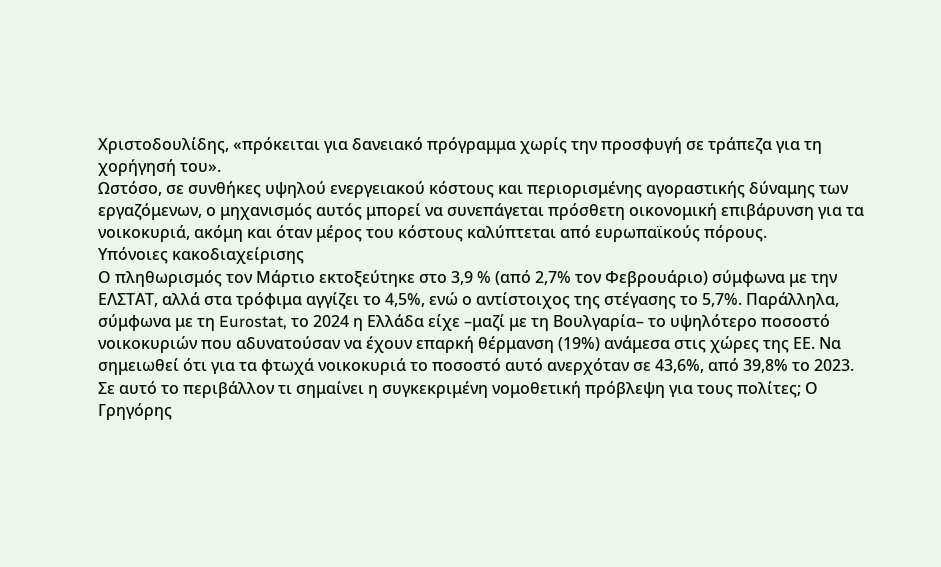Χριστοδουλίδης, «πρόκειται για δανειακό πρόγραμμα χωρίς την προσφυγή σε τράπεζα για τη χορήγησή του».
Ωστόσο, σε συνθήκες υψηλού ενεργειακού κόστους και περιορισμένης αγοραστικής δύναμης των εργαζόμενων, ο μηχανισμός αυτός μπορεί να συνεπάγεται πρόσθετη οικονομική επιβάρυνση για τα νοικοκυριά, ακόμη και όταν μέρος του κόστους καλύπτεται από ευρωπαϊκούς πόρους.
Υπόνοιες κακοδιαχείρισης
Ο πληθωρισμός τον Μάρτιο εκτοξεύτηκε στο 3,9 % (από 2,7% τον Φεβρουάριο) σύμφωνα με την ΕΛΣΤΑΤ, αλλά στα τρόφιμα αγγίζει το 4,5%, ενώ ο αντίστοιχος της στέγασης το 5,7%. Παράλληλα, σύμφωνα με τη Eurostat, το 2024 η Ελλάδα είχε –μαζί με τη Βουλγαρία– το υψηλότερο ποσοστό νοικοκυριών που αδυνατούσαν να έχουν επαρκή θέρμανση (19%) ανάμεσα στις χώρες της ΕΕ. Να σημειωθεί ότι για τα φτωχά νοικοκυριά το ποσοστό αυτό ανερχόταν σε 43,6%, από 39,8% το 2023.
Σε αυτό το περιβάλλον τι σημαίνει η συγκεκριμένη νομοθετική πρόβλεψη για τους πολίτες; Ο Γρηγόρης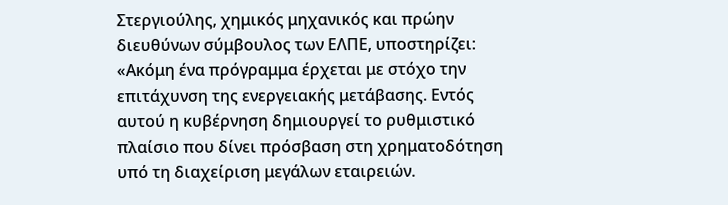Στεργιούλης, χημικός μηχανικός και πρώην διευθύνων σύμβουλος των ΕΛΠΕ, υποστηρίζει: «Ακόμη ένα πρόγραμμα έρχεται με στόχο την επιτάχυνση της ενεργειακής μετάβασης. Εντός αυτού η κυβέρνηση δημιουργεί το ρυθμιστικό πλαίσιο που δίνει πρόσβαση στη χρηματοδότηση υπό τη διαχείριση μεγάλων εταιρειών.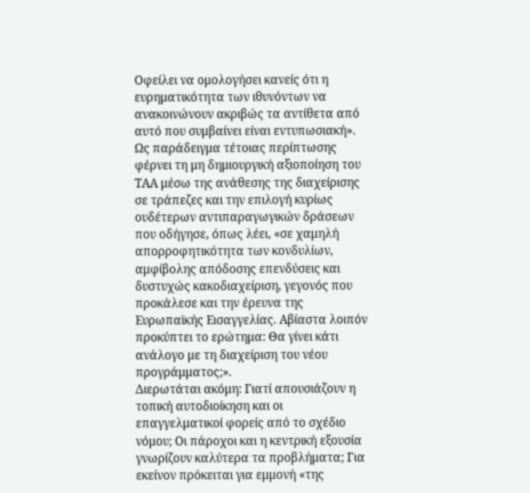Οφείλει να ομολογήσει κανείς ότι η ευρηματικότητα των ιθυνόντων να ανακοινώνουν ακριβώς τα αντίθετα από αυτό που συμβαίνει είναι εντυπωσιακή».
Ως παράδειγμα τέτοιας περίπτωσης φέρνει τη μη δημιουργική αξιοποίηση του ΤΑΑ μέσω της ανάθεσης της διαχείρισης σε τράπεζες και την επιλογή κυρίως ουδέτερων αντιπαραγωγικών δράσεων που οδήγησε, όπως λέει, «σε χαμηλή απορροφητικότητα των κονδυλίων, αμφίβολης απόδοσης επενδύσεις και δυστυχώς κακοδιαχείριση, γεγονός που προκάλεσε και την έρευνα της Ευρωπαϊκής Εισαγγελίας. Αβίαστα λοιπόν προκύπτει το ερώτημα: Θα γίνει κάτι ανάλογο με τη διαχείριση του νέου προγράμματος;».
Διερωτάται ακόμη: Γιατί απουσιάζουν η τοπική αυτοδιοίκηση και οι επαγγελματικοί φορείς από το σχέδιο νόμου; Οι πάροχοι και η κεντρική εξουσία γνωρίζουν καλύτερα τα προβλήματα; Για εκείνον πρόκειται για εμμονή «της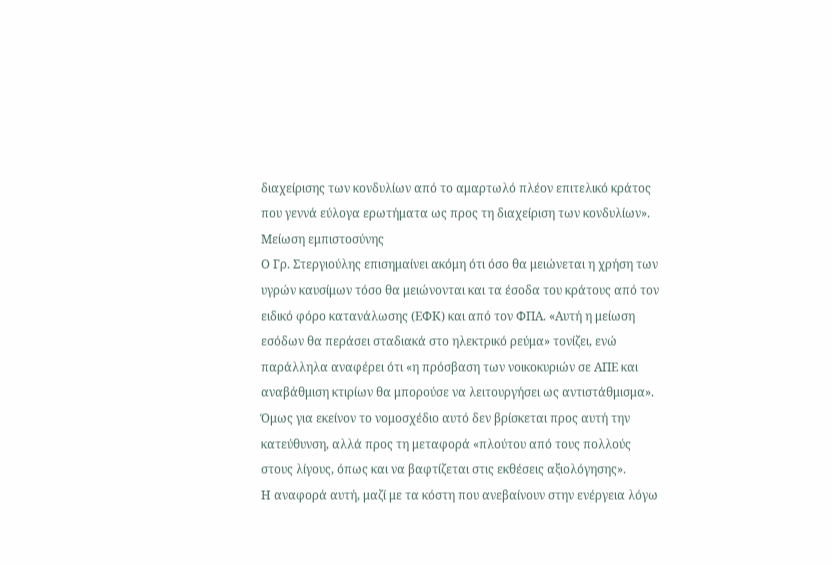διαχείρισης των κονδυλίων από το αμαρτωλό πλέον επιτελικό κράτος που γεννά εύλογα ερωτήματα ως προς τη διαχείριση των κονδυλίων».
Μείωση εμπιστοσύνης
Ο Γρ. Στεργιούλης επισημαίνει ακόμη ότι όσο θα μειώνεται η χρήση των υγρών καυσίμων τόσο θα μειώνονται και τα έσοδα του κράτους από τον ειδικό φόρο κατανάλωσης (ΕΦΚ) και από τον ΦΠΑ. «Αυτή η μείωση εσόδων θα περάσει σταδιακά στο ηλεκτρικό ρεύμα» τονίζει, ενώ παράλληλα αναφέρει ότι «η πρόσβαση των νοικοκυριών σε ΑΠΕ και αναβάθμιση κτιρίων θα μπορούσε να λειτουργήσει ως αντιστάθμισμα». Όμως για εκείνον το νομοσχέδιο αυτό δεν βρίσκεται προς αυτή την κατεύθυνση, αλλά προς τη μεταφορά «πλούτου από τους πολλούς στους λίγους, όπως και να βαφτίζεται στις εκθέσεις αξιολόγησης».
Η αναφορά αυτή, μαζί με τα κόστη που ανεβαίνουν στην ενέργεια λόγω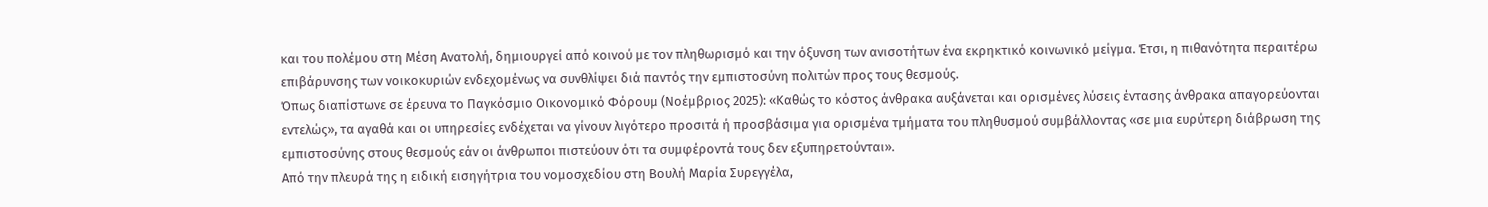και του πολέμου στη Μέση Ανατολή, δημιουργεί από κοινού με τον πληθωρισμό και την όξυνση των ανισοτήτων ένα εκρηκτικό κοινωνικό μείγμα. Έτσι, η πιθανότητα περαιτέρω επιβάρυνσης των νοικοκυριών ενδεχομένως να συνθλίψει διά παντός την εμπιστοσύνη πολιτών προς τους θεσμούς.
Όπως διαπίστωνε σε έρευνα το Παγκόσμιο Οικονομικό Φόρουμ (Νοέμβριος 2025): «Καθώς το κόστος άνθρακα αυξάνεται και ορισμένες λύσεις έντασης άνθρακα απαγορεύονται εντελώς», τα αγαθά και οι υπηρεσίες ενδέχεται να γίνουν λιγότερο προσιτά ή προσβάσιμα για ορισμένα τμήματα του πληθυσμού συμβάλλοντας «σε μια ευρύτερη διάβρωση της εμπιστοσύνης στους θεσμούς εάν οι άνθρωποι πιστεύουν ότι τα συμφέροντά τους δεν εξυπηρετούνται».
Από την πλευρά της η ειδική εισηγήτρια του νομοσχεδίου στη Βουλή Μαρία Συρεγγέλα,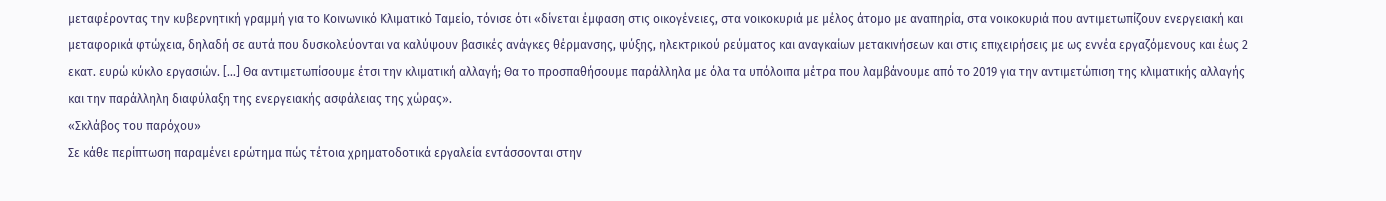μεταφέροντας την κυβερνητική γραμμή για το Κοινωνικό Κλιματικό Ταμείο, τόνισε ότι «δίνεται έμφαση στις οικογένειες, στα νοικοκυριά με μέλος άτομο με αναπηρία, στα νοικοκυριά που αντιμετωπίζουν ενεργειακή και μεταφορικά φτώχεια, δηλαδή σε αυτά που δυσκολεύονται να καλύψουν βασικές ανάγκες θέρμανσης, ψύξης, ηλεκτρικού ρεύματος και αναγκαίων μετακινήσεων και στις επιχειρήσεις με ως εννέα εργαζόμενους και έως 2 εκατ. ευρώ κύκλο εργασιών. […] Θα αντιμετωπίσουμε έτσι την κλιματική αλλαγή; Θα το προσπαθήσουμε παράλληλα με όλα τα υπόλοιπα μέτρα που λαμβάνουμε από το 2019 για την αντιμετώπιση της κλιματικής αλλαγής και την παράλληλη διαφύλαξη της ενεργειακής ασφάλειας της χώρας».
«Σκλάβος του παρόχου»
Σε κάθε περίπτωση παραμένει ερώτημα πώς τέτοια χρηματοδοτικά εργαλεία εντάσσονται στην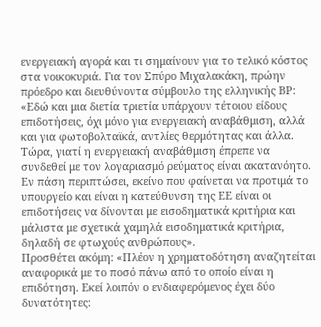ενεργειακή αγορά και τι σημαίνουν για το τελικό κόστος στα νοικοκυριά. Για τον Σπύρο Μιχαλακάκη, πρώην πρόεδρο και διευθύνοντα σύμβουλο της ελληνικής BP: «Εδώ και μια διετία τριετία υπάρχουν τέτοιου είδους επιδοτήσεις, όχι μόνο για ενεργειακή αναβάθμιση, αλλά και για φωτοβολταϊκά, αντλίες θερμότητας και άλλα. Τώρα, γιατί η ενεργειακή αναβάθμιση έπρεπε να συνδεθεί με τον λογαριασμό ρεύματος είναι ακατανόητο. Εν πάση περιπτώσει, εκείνο που φαίνεται να προτιμά το υπουργείο και είναι η κατεύθυνση της ΕΕ είναι οι επιδοτήσεις να δίνονται με εισοδηματικά κριτήρια και μάλιστα με σχετικά χαμηλά εισοδηματικά κριτήρια, δηλαδή σε φτωχούς ανθρώπους».
Προσθέτει ακόμη: «Πλέον η χρηματοδότηση αναζητείται αναφορικά με το ποσό πάνω από το οποίο είναι η επιδότηση. Εκεί λοιπόν ο ενδιαφερόμενος έχει δύο δυνατότητες: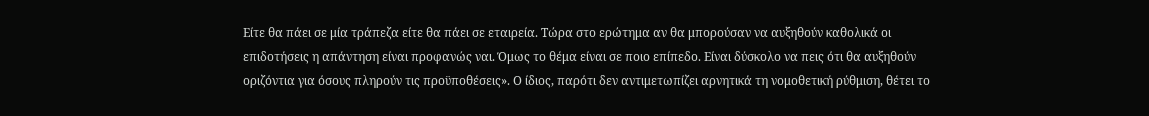Είτε θα πάει σε μία τράπεζα είτε θα πάει σε εταιρεία. Τώρα στο ερώτημα αν θα μπορούσαν να αυξηθούν καθολικά οι επιδοτήσεις η απάντηση είναι προφανώς ναι. Όμως το θέμα είναι σε ποιο επίπεδο. Είναι δύσκολο να πεις ότι θα αυξηθούν οριζόντια για όσους πληρούν τις προϋποθέσεις». Ο ίδιος, παρότι δεν αντιμετωπίζει αρνητικά τη νομοθετική ρύθμιση, θέτει το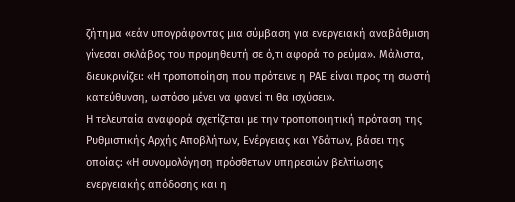ζήτημα «εάν υπογράφοντας μια σύμβαση για ενεργειακή αναβάθμιση γίνεσαι σκλάβος του προμηθευτή σε ό,τι αφορά το ρεύμα». Μάλιστα, διευκρινίζει: «Η τροποποίηση που πρότεινε η ΡΑΕ είναι προς τη σωστή κατεύθυνση, ωστόσο μένει να φανεί τι θα ισχύσει».
Η τελευταία αναφορά σχετίζεται με την τροποποιητική πρόταση της Ρυθμιστικής Αρχής Αποβλήτων, Ενέργειας και Υδάτων, βάσει της οποίας: «Η συνομολόγηση πρόσθετων υπηρεσιών βελτίωσης ενεργειακής απόδοσης και η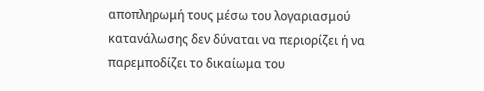αποπληρωμή τους μέσω του λογαριασμού κατανάλωσης δεν δύναται να περιορίζει ή να παρεμποδίζει το δικαίωμα του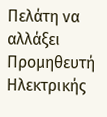Πελάτη να αλλάξει Προμηθευτή Ηλεκτρικής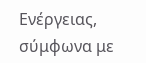Ενέργειας, σύμφωνα με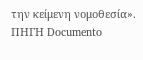την κείμενη νομοθεσία».
ΠΗΓΗ Documento